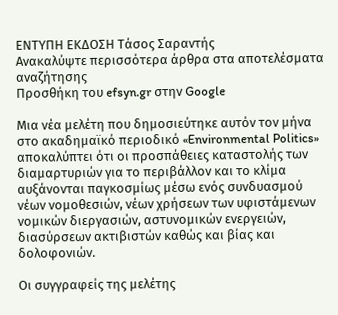ΕΝΤΥΠΗ ΕΚΔΟΣΗ Τάσος Σαραντής
Ανακαλύψτε περισσότερα άρθρα στα αποτελέσματα αναζήτησης
Προσθήκη του efsyn.gr στην Google

Μια νέα μελέτη που δημοσιεύτηκε αυτόν τον μήνα στο ακαδημαϊκό περιοδικό «Environmental Politics» αποκαλύπτει ότι οι προσπάθειες καταστολής των διαμαρτυριών για το περιβάλλον και το κλίμα αυξάνονται παγκοσμίως μέσω ενός συνδυασμού νέων νομοθεσιών, νέων χρήσεων των υφιστάμενων νομικών διεργασιών, αστυνομικών ενεργειών, διασύρσεων ακτιβιστών καθώς και βίας και δολοφονιών.

Οι συγγραφείς της μελέτης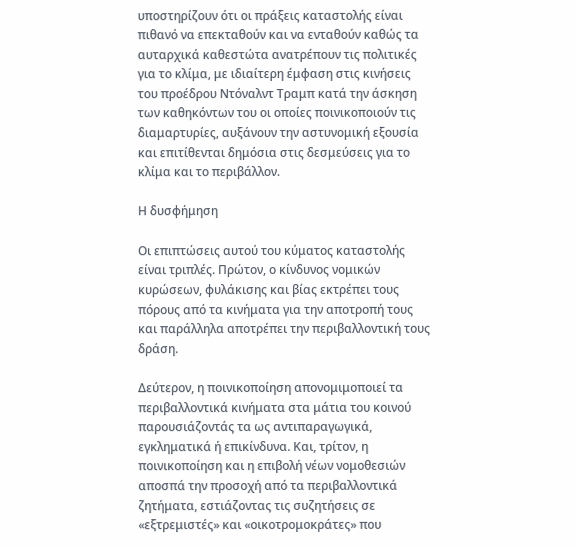υποστηρίζουν ότι οι πράξεις καταστολής είναι πιθανό να επεκταθούν και να ενταθούν καθώς τα αυταρχικά καθεστώτα ανατρέπουν τις πολιτικές για το κλίμα, με ιδιαίτερη έμφαση στις κινήσεις του προέδρου Ντόναλντ Τραμπ κατά την άσκηση των καθηκόντων του οι οποίες ποινικοποιούν τις διαμαρτυρίες, αυξάνουν την αστυνομική εξουσία και επιτίθενται δημόσια στις δεσμεύσεις για το κλίμα και το περιβάλλον.

Η δυσφήμηση

Οι επιπτώσεις αυτού του κύματος καταστολής είναι τριπλές. Πρώτον, ο κίνδυνος νομικών κυρώσεων, φυλάκισης και βίας εκτρέπει τους πόρους από τα κινήματα για την αποτροπή τους και παράλληλα αποτρέπει την περιβαλλοντική τους δράση.

Δεύτερον, η ποινικοποίηση απονομιμοποιεί τα περιβαλλοντικά κινήματα στα μάτια του κοινού παρουσιάζοντάς τα ως αντιπαραγωγικά, εγκληματικά ή επικίνδυνα. Και, τρίτον, η ποινικοποίηση και η επιβολή νέων νομοθεσιών αποσπά την προσοχή από τα περιβαλλοντικά ζητήματα, εστιάζοντας τις συζητήσεις σε «εξτρεμιστές» και «οικοτρομοκράτες» που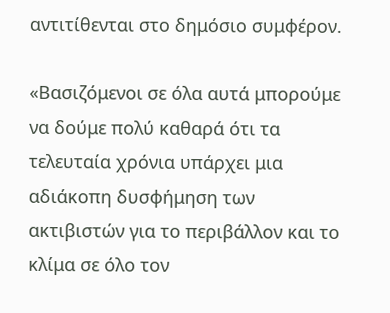αντιτίθενται στο δημόσιο συμφέρον.

«Βασιζόμενοι σε όλα αυτά μπορούμε να δούμε πολύ καθαρά ότι τα τελευταία χρόνια υπάρχει μια αδιάκοπη δυσφήμηση των ακτιβιστών για το περιβάλλον και το κλίμα σε όλο τον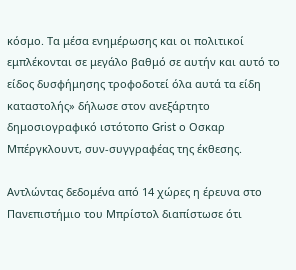κόσμο. Τα μέσα ενημέρωσης και οι πολιτικοί εμπλέκονται σε μεγάλο βαθμό σε αυτήν και αυτό το είδος δυσφήμησης τροφοδοτεί όλα αυτά τα είδη καταστολής» δήλωσε στον ανεξάρτητο δημοσιογραφικό ιστότοπο Grist ο Οσκαρ Μπέργκλουντ, συν-συγγραφέας της έκθεσης.

Αντλώντας δεδομένα από 14 χώρες η έρευνα στο Πανεπιστήμιο του Μπρίστολ διαπίστωσε ότι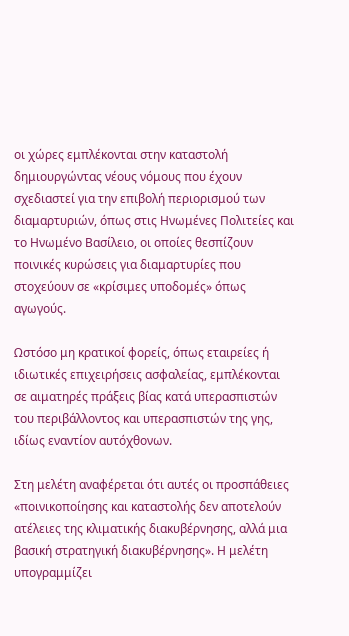οι χώρες εμπλέκονται στην καταστολή δημιουργώντας νέους νόμους που έχουν σχεδιαστεί για την επιβολή περιορισμού των διαμαρτυριών, όπως στις Ηνωμένες Πολιτείες και το Ηνωμένο Βασίλειο, οι οποίες θεσπίζουν ποινικές κυρώσεις για διαμαρτυρίες που στοχεύουν σε «κρίσιμες υποδομές» όπως αγωγούς.

Ωστόσο μη κρατικοί φορείς, όπως εταιρείες ή ιδιωτικές επιχειρήσεις ασφαλείας, εμπλέκονται σε αιματηρές πράξεις βίας κατά υπερασπιστών του περιβάλλοντος και υπερασπιστών της γης, ιδίως εναντίον αυτόχθονων.

Στη μελέτη αναφέρεται ότι αυτές οι προσπάθειες «ποινικοποίησης και καταστολής δεν αποτελούν ατέλειες της κλιματικής διακυβέρνησης, αλλά μια βασική στρατηγική διακυβέρνησης». Η μελέτη υπογραμμίζει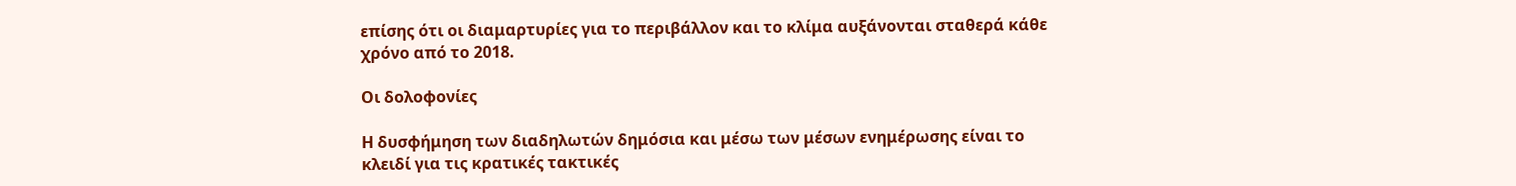επίσης ότι οι διαμαρτυρίες για το περιβάλλον και το κλίμα αυξάνονται σταθερά κάθε χρόνο από το 2018.

Οι δολοφονίες

Η δυσφήμηση των διαδηλωτών δημόσια και μέσω των μέσων ενημέρωσης είναι το κλειδί για τις κρατικές τακτικές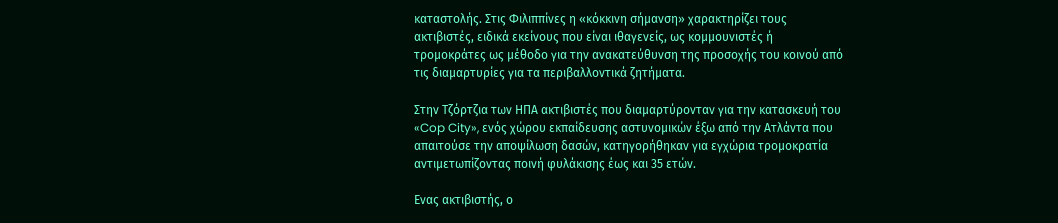καταστολής. Στις Φιλιππίνες η «κόκκινη σήμανση» χαρακτηρίζει τους ακτιβιστές, ειδικά εκείνους που είναι ιθαγενείς, ως κομμουνιστές ή τρομοκράτες ως μέθοδο για την ανακατεύθυνση της προσοχής του κοινού από τις διαμαρτυρίες για τα περιβαλλοντικά ζητήματα.

Στην Τζόρτζια των ΗΠΑ ακτιβιστές που διαμαρτύρονταν για την κατασκευή του «Cop City», ενός χώρου εκπαίδευσης αστυνομικών έξω από την Ατλάντα που απαιτούσε την αποψίλωση δασών, κατηγορήθηκαν για εγχώρια τρομοκρατία αντιμετωπίζοντας ποινή φυλάκισης έως και 35 ετών.

Ενας ακτιβιστής, ο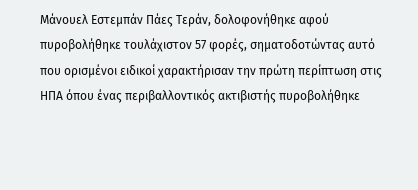Μάνουελ Εστεμπάν Πάες Τεράν, δολοφονήθηκε αφού πυροβολήθηκε τουλάχιστον 57 φορές, σηματοδοτώντας αυτό που ορισμένοι ειδικοί χαρακτήρισαν την πρώτη περίπτωση στις ΗΠΑ όπου ένας περιβαλλοντικός ακτιβιστής πυροβολήθηκε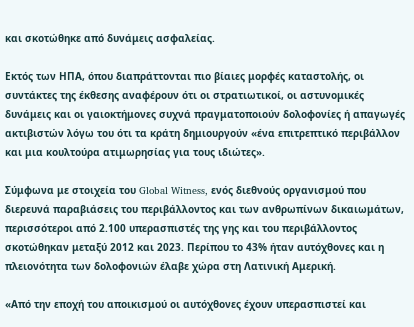και σκοτώθηκε από δυνάμεις ασφαλείας.

Εκτός των ΗΠΑ, όπου διαπράττονται πιο βίαιες μορφές καταστολής, οι συντάκτες της έκθεσης αναφέρουν ότι οι στρατιωτικοί, οι αστυνομικές δυνάμεις και οι γαιοκτήμονες συχνά πραγματοποιούν δολοφονίες ή απαγωγές ακτιβιστών λόγω του ότι τα κράτη δημιουργούν «ένα επιτρεπτικό περιβάλλον και μια κουλτούρα ατιμωρησίας για τους ιδιώτες».

Σύμφωνα με στοιχεία του Global Witness, ενός διεθνούς οργανισμού που διερευνά παραβιάσεις του περιβάλλοντος και των ανθρωπίνων δικαιωμάτων, περισσότεροι από 2.100 υπερασπιστές της γης και του περιβάλλοντος σκοτώθηκαν μεταξύ 2012 και 2023. Περίπου το 43% ήταν αυτόχθονες και η πλειονότητα των δολοφονιών έλαβε χώρα στη Λατινική Αμερική.

«Από την εποχή του αποικισμού οι αυτόχθονες έχουν υπερασπιστεί και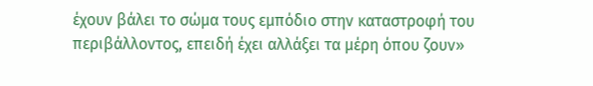έχουν βάλει το σώμα τους εμπόδιο στην καταστροφή του περιβάλλοντος, επειδή έχει αλλάξει τα μέρη όπου ζουν»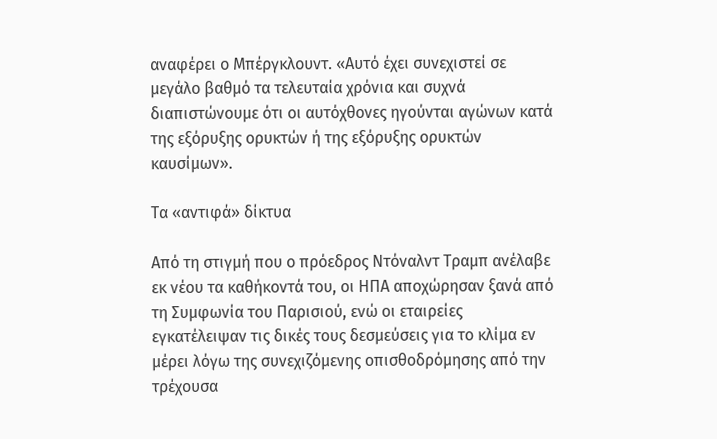αναφέρει ο Μπέργκλουντ. «Αυτό έχει συνεχιστεί σε μεγάλο βαθμό τα τελευταία χρόνια και συχνά διαπιστώνουμε ότι οι αυτόχθονες ηγούνται αγώνων κατά της εξόρυξης ορυκτών ή της εξόρυξης ορυκτών καυσίμων».

Τα «αντιφά» δίκτυα

Από τη στιγμή που ο πρόεδρος Ντόναλντ Τραμπ ανέλαβε εκ νέου τα καθήκοντά του, οι ΗΠΑ αποχώρησαν ξανά από τη Συμφωνία του Παρισιού, ενώ οι εταιρείες εγκατέλειψαν τις δικές τους δεσμεύσεις για το κλίμα εν μέρει λόγω της συνεχιζόμενης οπισθοδρόμησης από την τρέχουσα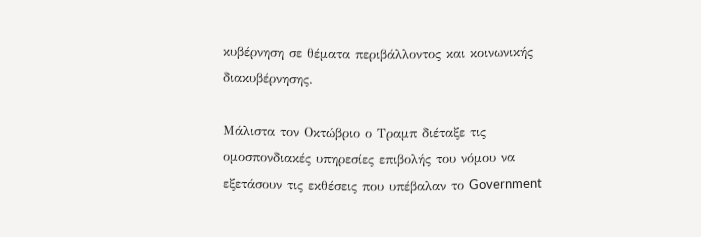κυβέρνηση σε θέματα περιβάλλοντος και κοινωνικής διακυβέρνησης.

Μάλιστα τον Οκτώβριο ο Τραμπ διέταξε τις ομοσπονδιακές υπηρεσίες επιβολής του νόμου να εξετάσουν τις εκθέσεις που υπέβαλαν το Government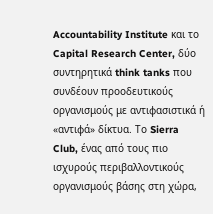Accountability Institute και το Capital Research Center, δύο συντηρητικά think tanks που συνδέουν προοδευτικούς οργανισμούς με αντιφασιστικά ή «αντιφά» δίκτυα. Το Sierra Club, ένας από τους πιο ισχυρούς περιβαλλοντικούς οργανισμούς βάσης στη χώρα,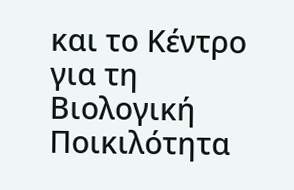και το Κέντρο για τη Βιολογική Ποικιλότητα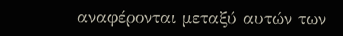αναφέρονται μεταξύ αυτών των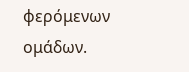φερόμενων ομάδων.